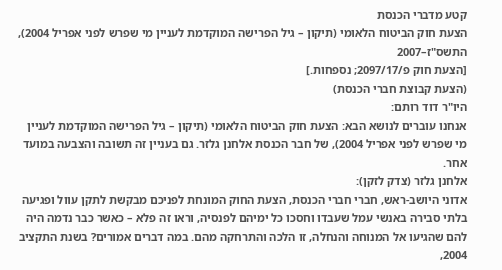קטע מדברי הכנסת
הצעת חוק הביטוח הלאומי (תיקון – גיל הפרישה המוקדמת לעניין מי שפרש לפני אפריל 2004), התשס"ז–2007
[הצעת חוק פ/2097/17; נספחות.]
(הצעת קבוצת חברי הכנסת)
היו"ר דוד רותם:
אנחנו עוברים לנושא הבא: הצעת חוק הביטוח הלאומי (תיקון – גיל הפרישה המוקדמת לעניין מי שפרש לפני אפריל 2004), של חבר הכנסת אלחנן גלזר. גם בעניין זה תשובה והצבעה במועד אחר.
אלחנן גלזר (צדק לזקן):
אדוני היושב-ראש, חברי חברי הכנסת, הצעת החוק המונחת לפניכם מבקשת לתקן עוול ופגיעה בלתי סבירה באנשי עמל שעבדו וחסכו כל ימיהם לפנסיה, וראו זה פלא – כאשר כבר נדמה היה להם שהגיעו אל המנוחה והנחלה, זו הלכה והתרחקה מהם. במה דברים אמורים? בשנת התקציב 2004,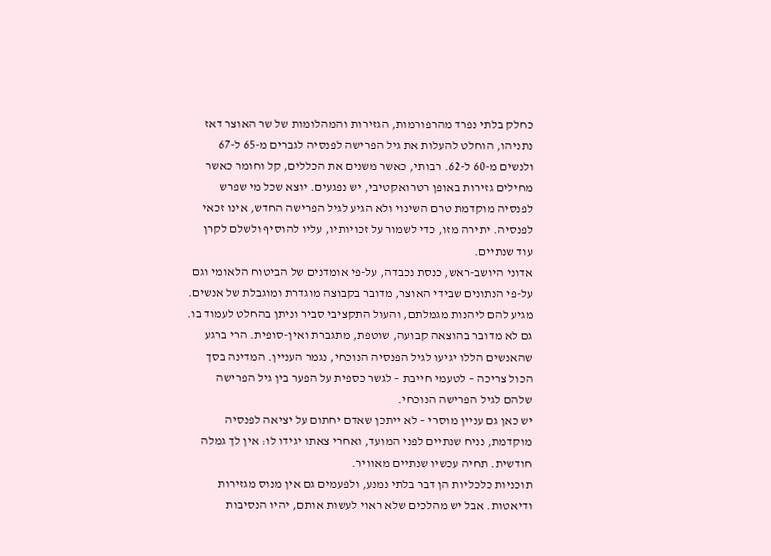כחלק בלתי נפרד מהרפורמות, הגזירות והמהלומות של שר האוצר דאז נתניהו, הוחלט להעלות את גיל הפרישה לפנסיה לגברים מ-65 ל-67 ולנשים מ-60 ל-62. רבותי, כאשר משנים את הכללים, קל וחומר כאשר מחילים גזירות באופן רטרואקטיבי, יש נפגעים. יוצא שכל מי שפרש לפנסיה מוקדמת טרם השינוי ולא הגיע לגיל הפרישה החדש, אינו זכאי לפנסיה. יתירה מזו, כדי לשמור על זכויותיו, עליו להוסיף ולשלם לקרן עוד שנתיים.
אדוני היושב-ראש, כנסת נכבדה, על-פי אומדנים של הביטוח הלאומי וגם על-פי הנתונים שבידי האוצר, מדובר בקבוצה מוגדרת ומוגבלת של אנשים. מגיע להם ליהנות מגמלתם, והעול התקציבי סביר וניתן בהחלט לעמוד בו. גם לא מדובר בהוצאה קבועה, שוטפת, מתגברת ואין-סופית. הרי ברגע שהאנשים הללו יגיעו לגיל הפנסיה הנוכחי, נגמר העניין. המדינה בסך הכול צריכה – לטעמי חייבת – לגשר כספית על הפער בין גיל הפרישה שלהם לגיל הפרישה הנוכחי.
יש כאן גם עניין מוסרי – לא ייתכן שאדם יחתום על יציאה לפנסיה מוקדמת, נניח שנתיים לפני המועד, ואחרי צאתו יגידו לו: אין לך גמלה חודשית. תחיה עכשיו שנתיים מאוויר.
תוכניות כלכליות הן דבר בלתי נמנע, ולפעמים גם אין מנוס מגזירות ודיאטות. אבל יש מהלכים שלא ראוי לעשות אותם, יהיו הנסיבות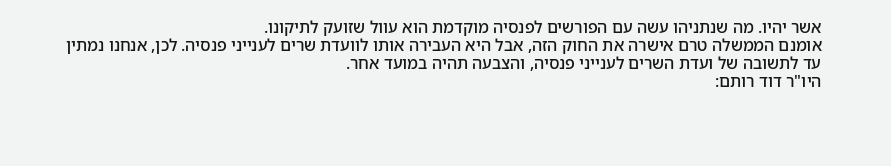אשר יהיו. מה שנתניהו עשה עם הפורשים לפנסיה מוקדמת הוא עוול שזועק לתיקונו.
אומנם הממשלה טרם אישרה את החוק הזה, אבל היא העבירה אותו לוועדת שרים לענייני פנסיה. לכן, אנחנו נמתין עד לתשובה של ועדת השרים לענייני פנסיה, והצבעה תהיה במועד אחר.
היו"ר דוד רותם: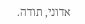אדוני, תודה.